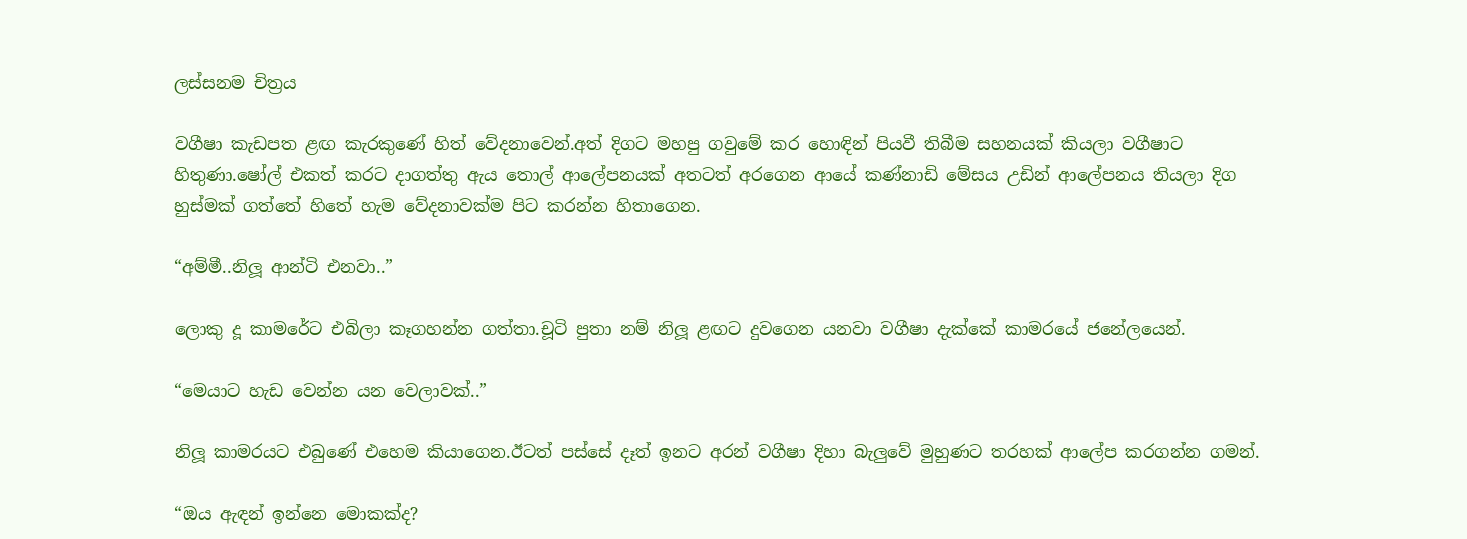ලස්සනම චිත්‍රය

වගීෂා කැඩපත ළඟ කැරකුණේ හිත් වේදනාවෙන්.අත් දිගට මහපු ගවුමේ කර හොඳින් පියවී තිබීම සහනයක් කියලා වගීෂාට හිතුණා.ෂෝල් එකත් කරට දාගත්තු ඇය තොල් ආලේපනයක් අතටත් අරගෙන ආයේ කණ්නාඩි මේසය උඩින් ආලේපනය තියලා දිග හුස්මක් ගත්තේ හිතේ හැම වේදනාවක්ම පිට කරන්න හිතාගෙන.

“අම්මී..නිලූ ආන්ටි එනවා..”

ලොකු දූ කාමරේට එබිලා කෑගහන්න ගත්තා.චූටි පුතා නම් නිලූ ළඟට දුවගෙන යනවා වගීෂා දැක්කේ කාමරයේ ජනේලයෙන්.

“මෙයාට හැඩ වෙන්න යන වෙලාවක්..”

නිලූ කාමරයට එබුණේ එහෙම කියාගෙන.ඊටත් පස්සේ දෑත් ඉනට අරන් වගීෂා දිහා බැලුවේ මුහුණට තරහක් ආලේප කරගන්න ගමන්.

“ඔය ඇඳන් ඉන්නෙ මොකක්ද?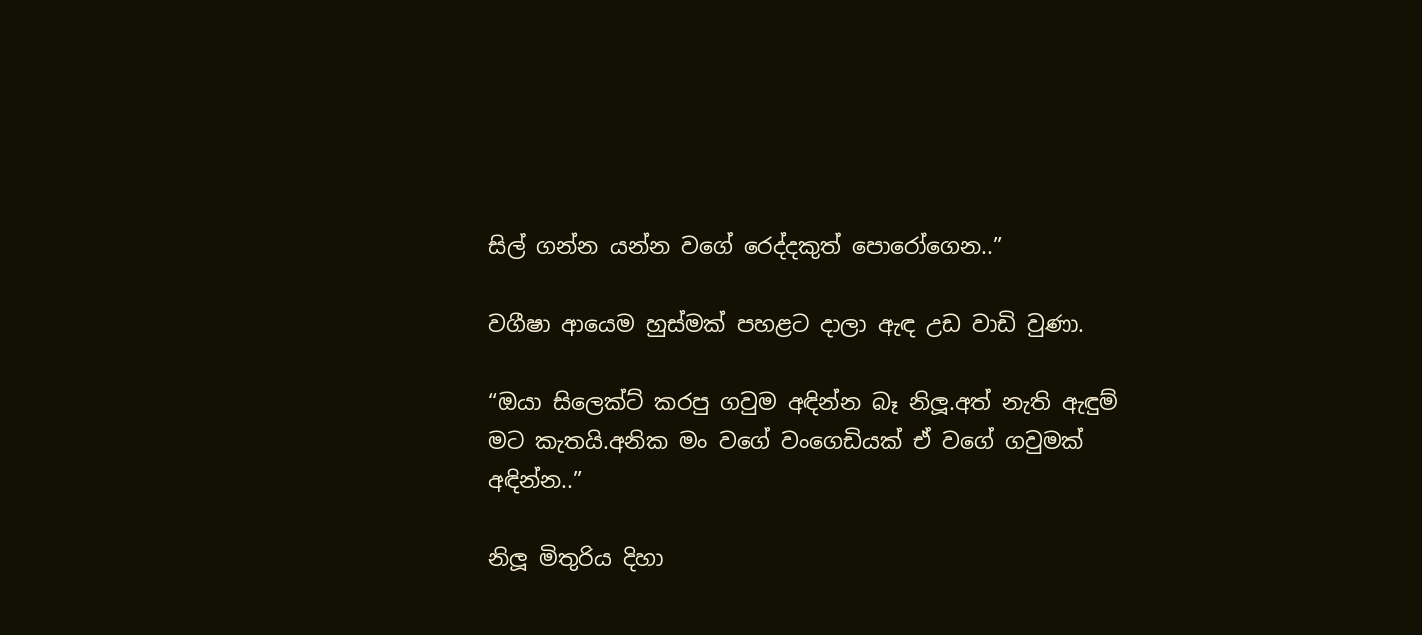සිල් ගන්න යන්න වගේ රෙද්දකුත් පොරෝගෙන..”

වගීෂා ආයෙම හුස්මක් පහළට දාලා ඇඳ උඩ වාඩි වුණා.

“ඔයා සිලෙක්ට් කරපු ගවුම අඳින්න බෑ නිලූ.අත් නැති ඇඳුම් මට කැතයි.අනික මං වගේ වංගෙඩියක් ඒ වගේ ගවුමක් අඳින්න..”

නිලූ මිතුරිය දිහා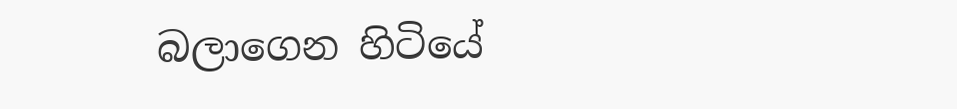බලාගෙන හිටියේ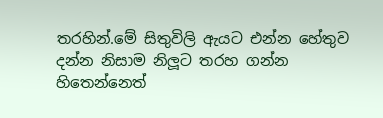තරහින්.මේ සිතුවිලි ඇයට එන්න හේතුව දන්න නිසාම නිලූට තරහ ගන්න හිතෙන්නෙත්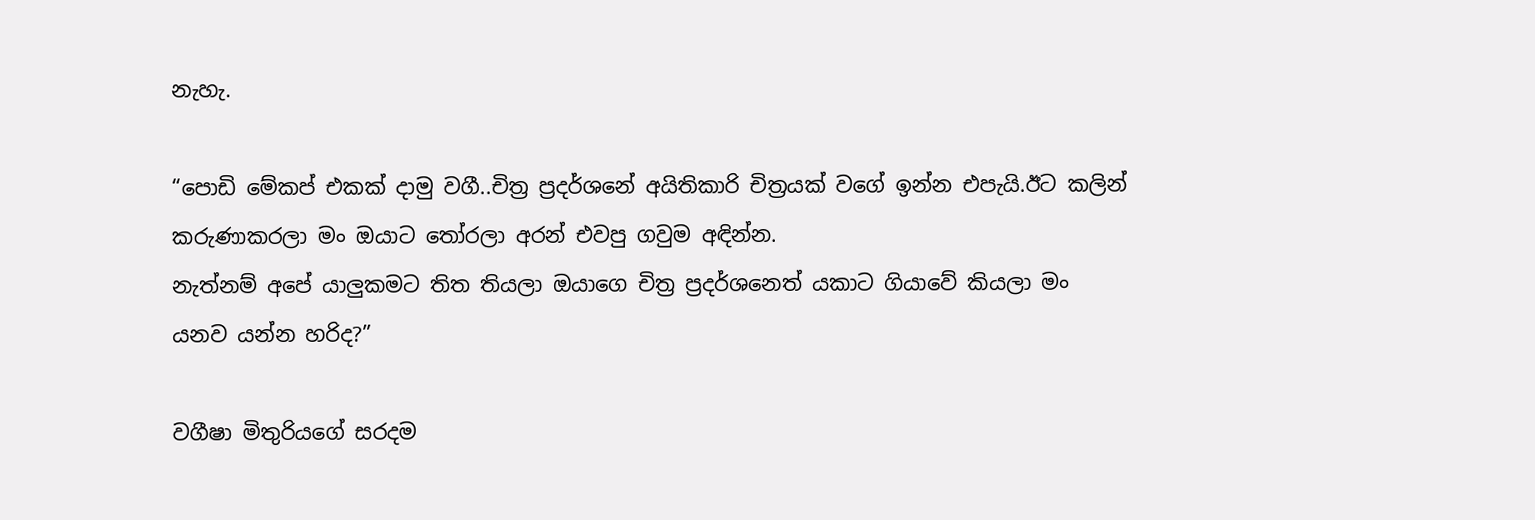නැහැ.

“පොඩි මේකප් එකක් දාමු වගී..චිත්‍ර ප්‍රදර්ශනේ අයිතිකාරි චිත්‍රයක් වගේ ඉන්න එපැයි.ඊට කලින් කරුණාකරලා මං ඔයාට තෝරලා අරන් එවපු ගවුම අඳින්න.
නැත්නම් අපේ යාලුකමට තිත තියලා ඔයාගෙ චිත්‍ර ප්‍රදර්ශනෙත් යකාට ගියාවේ කියලා මං යනව යන්න හරිද?”

වගීෂා මිතුරියගේ සරදම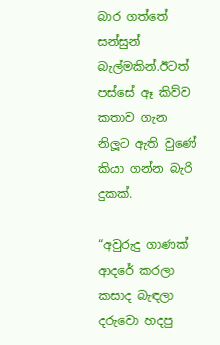බාර ගත්තේ සන්සුන් බැල්මකින්.ඊටත් පස්සේ ඈ කිව්ව කතාව ගැන නිලූට ඇති වුණේ කියා ගන්න බැරි දුකක්.

“අවුරුදු ගාණක් ආදරේ කරලා කසාද බැඳලා දරුවො හදපු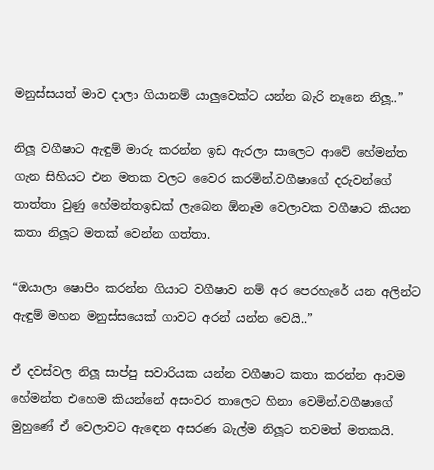මනුස්සයත් මාව දාලා ගියානම් යාලුවෙක්ට යන්න බැරි නෑනෙ නිලූ..”

නිලූ වගීෂාට ඇඳුම් මාරු කරන්න ඉඩ ඇරලා සාලෙට ආවේ හේමන්ත ගැන සිහියට එන මතක වලට වෛර කරමින්.වගීෂාගේ දරුවන්ගේ තාත්තා වුණු හේමන්තඉඩක් ලැබෙන ඕනෑම වෙලාවක වගීෂාට කියන කතා නිලූට මතක් වෙන්න ගත්තා.

“ඔයාලා ෂොපිං කරන්න ගියාට වගීෂාව නම් අර පෙරහැරේ යන අලින්ට ඇඳුම් මහන මනුස්සයෙක් ගාවට අරන් යන්න වෙයි..”

ඒ දවස්වල නිලූ සාප්පු සවාරියක යන්න වගීෂාට කතා කරන්න ආවම හේමන්ත එහෙම කියන්නේ අසංවර තාලෙට හිනා වෙමින්.වගීෂාගේ මුහුණේ ඒ වෙලාවට ඇඳෙන අසරණ බැල්ම නිලූට තවමත් මතකයි.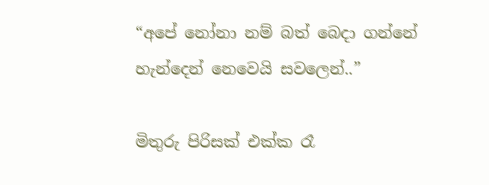“අපේ නෝනා නම් බත් බෙදා ගන්නේ හැන්දෙන් නෙවෙයි සවලෙන්..”

මිතුරු පිරිසක් එක්ක රෑ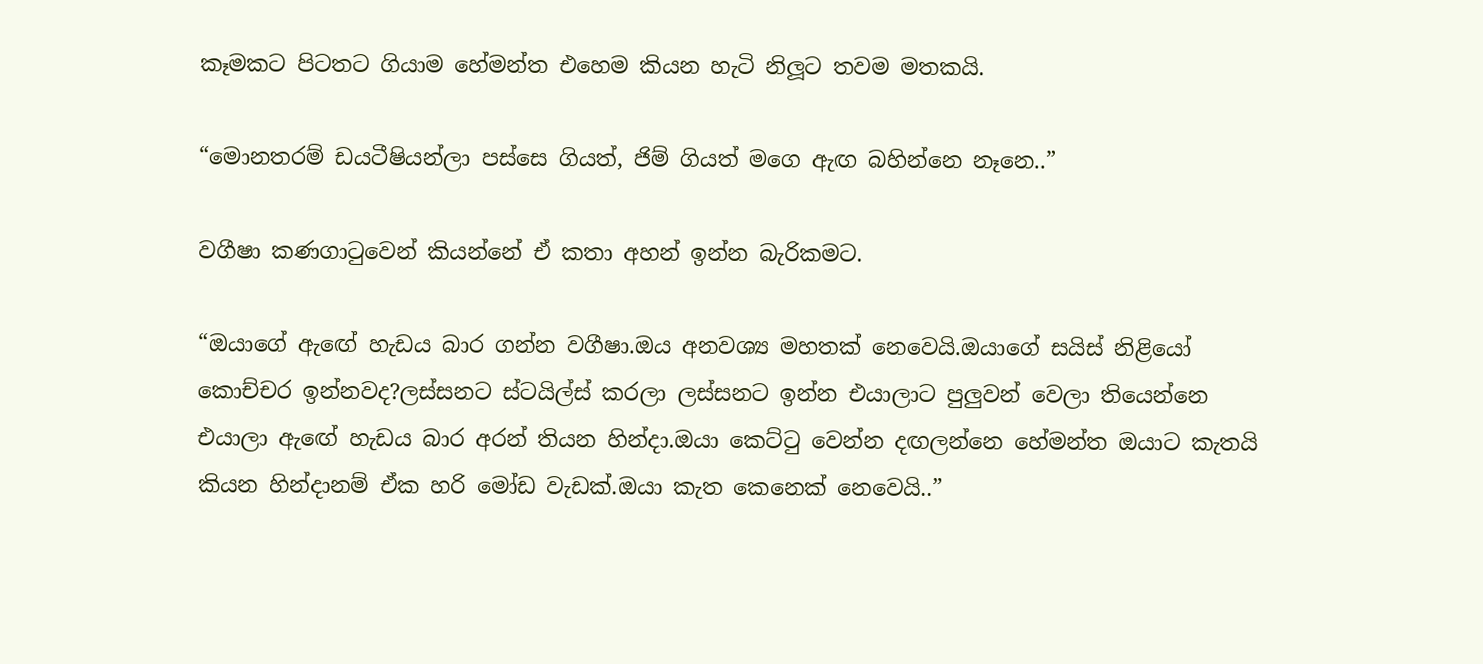කෑමකට පිටතට ගියාම හේමන්ත එහෙම කියන හැටි නිලූට තවම මතකයි.

“මොනතරම් ඩයටීෂියන්ලා පස්සෙ ගියත්, ජිම් ගියත් මගෙ ඇඟ බහින්නෙ නෑනෙ..”

වගීෂා කණගාටුවෙන් කියන්නේ ඒ කතා අහන් ඉන්න බැරිකමට.

“ඔයාගේ ඇඟේ හැඩය බාර ගන්න වගීෂා.ඔය අනවශ්‍ය මහතක් නෙවෙයි.ඔයාගේ සයිස් නිළියෝ කොච්චර ඉන්නවද?ලස්සනට ස්ටයිල්ස් කරලා ලස්සනට ඉන්න එයාලාට පුලුවන් වෙලා තියෙන්නෙ එයාලා ඇඟේ හැඩය බාර අරන් තියන හින්දා.ඔයා කෙට්ටු වෙන්න දඟලන්නෙ හේමන්ත ඔයාට කැතයි කියන හින්දානම් ඒක හරි මෝඩ වැඩක්.ඔයා කැත කෙනෙක් නෙවෙයි..”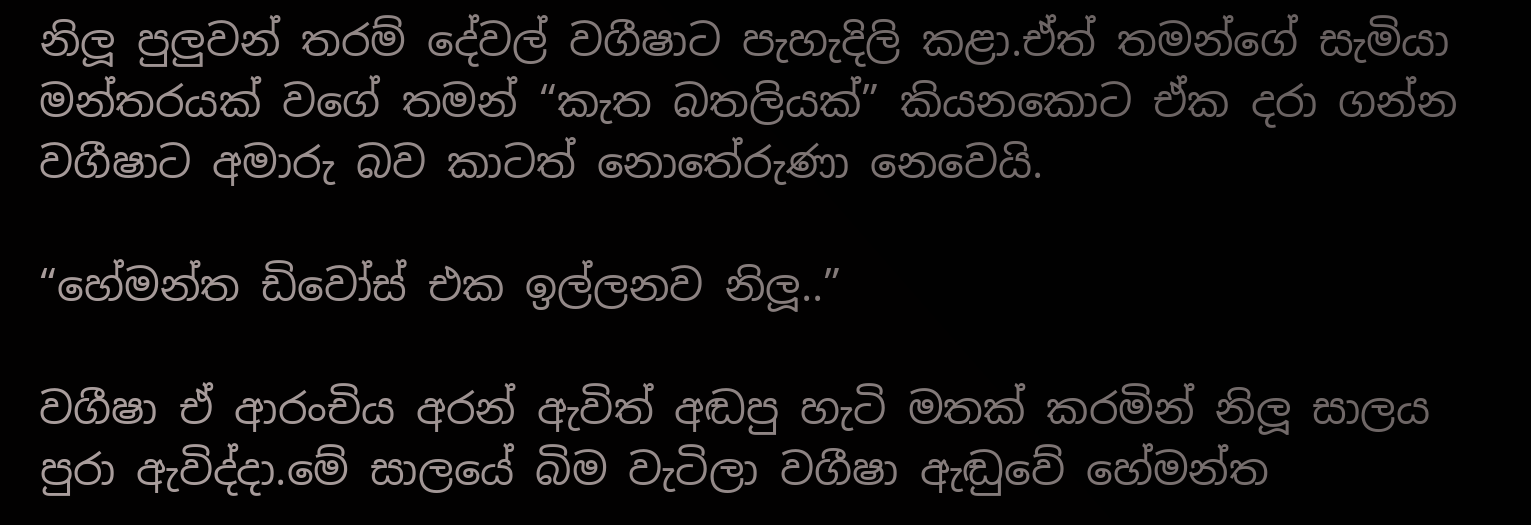නිලූ පුලුවන් තරම් දේවල් වගීෂාට පැහැදිලි කළා.ඒත් තමන්ගේ සැමියා මන්තරයක් වගේ තමන් “කැත බතලියක්” කියනකොට ඒක දරා ගන්න වගීෂාට අමාරු බව කාටත් නොතේරුණා නෙවෙයි.

“හේමන්ත ඩිවෝස් එක ඉල්ලනව නිලූ..”

වගීෂා ඒ ආරංචිය අරන් ඇවිත් අඬපු හැටි මතක් කරමින් නිලූ සාලය පුරා ඇවිද්දා.මේ සාලයේ බිම වැටිලා වගීෂා ඇඬුවේ හේමන්ත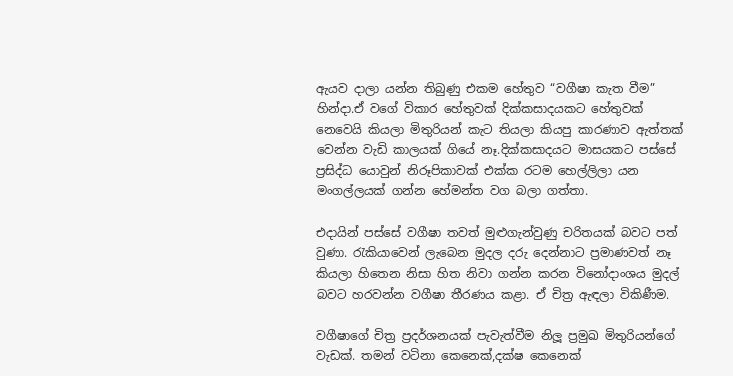ඇයව දාලා යන්න තිබුණු එකම හේතුව “වගීෂා කැත වීම” හින්දා.ඒ වගේ විකාර හේතුවක් දික්කසාදයකට හේතුවක් නෙවෙයි කියලා මිතුරියන් කැට තියලා කියපු කාරණාව ඇත්තක් වෙන්න වැඩි කාලයක් ගියේ නෑ.දික්කසාදයට මාසයකට පස්සේ ප්‍රසිද්ධ යොවුන් නිරූපිකාවක් එක්ක රටම හෙල්ලිලා යන මංගල්ලයක් ගන්න හේමන්ත වග බලා ගත්තා.

එදායින් පස්සේ වගීෂා තවත් මුළුගැන්වුණු චරිතයක් බවට පත් වුණා. රැකියාවෙන් ලැබෙන මුදල දරු දෙන්නාට ප්‍රමාණවත් නෑ කියලා හිතෙන නිසා හිත නිවා ගන්න කරන විනෝදාංශය මුදල් බවට හරවන්න වගීෂා තීරණය කළා. ඒ චිත්‍ර ඇඳලා විකිණීම.

වගීෂාගේ චිත්‍ර ප්‍රදර්ශනයක් පැවැත්වීම නිලූ ප්‍රමුඛ මිතුරියන්ගේ වැඩක්. තමන් වටිනා කෙනෙක්,දක්ෂ කෙනෙක්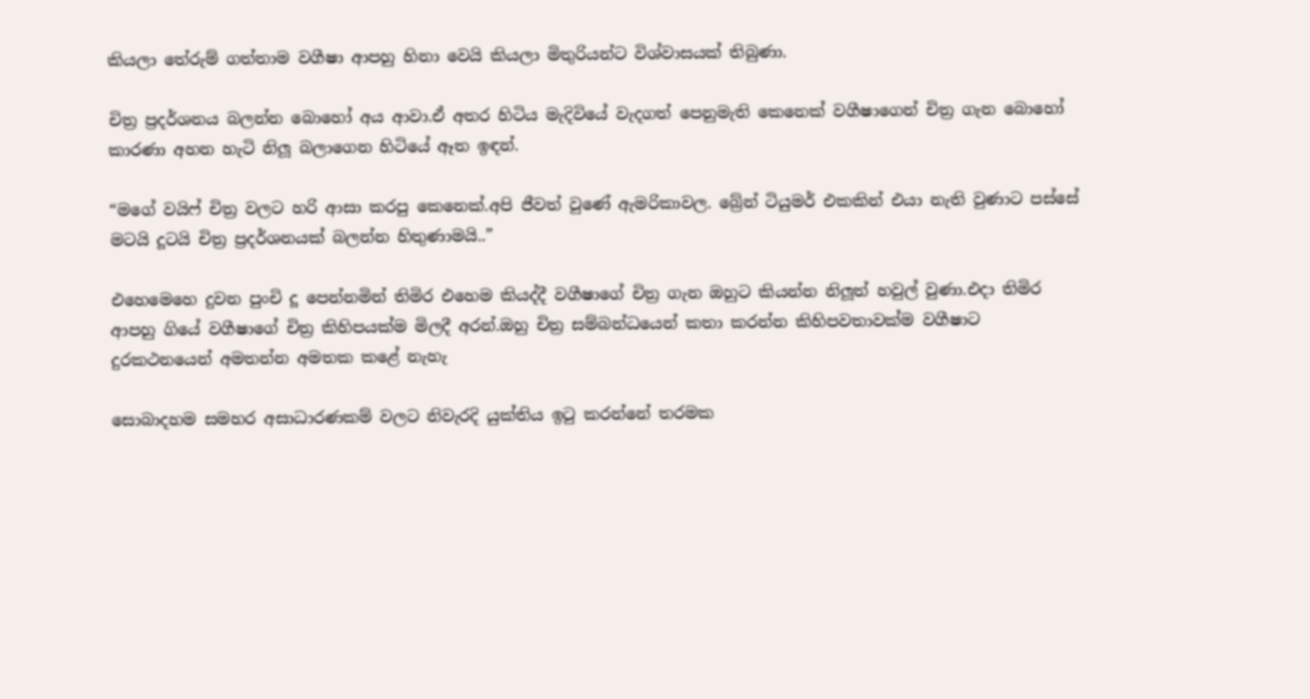කියලා තේරුම් ගත්තාම වගීෂා ආපහු හිනා වෙයි කියලා මිතුරියන්ට විශ්වාසයක් තිබුණා.

චිත්‍ර ප්‍රදර්ශනය බලන්න බොහෝ අය ආවා.ඒ අතර හිටිය මැදිවියේ වැදගත් පෙනුමැති කෙනෙක් වගීෂාගෙන් චිත්‍ර ගැන බොහෝ කාරණා අහන හැටි නිලූ බලාගෙන හිටියේ ඈත ඉඳන්.

“මගේ වයිෆ් චිත්‍ර වලට හරි ආසා කරපු කෙනෙක්.අපි ජීවත් වුණේ ඇමරිකාවල. බ්‍රේන් ටියුමර් එකකින් එයා නැති වුණාට පස්සේ මටයි දූටයි චිත්‍ර ප්‍රදර්ශනයක් බලන්න හිතුණාමයි..”

එහෙමෙහෙ දුවන පුංචි දූ පෙන්නමින් තිමිර එහෙම කියද්දී වගීෂාගේ චිත්‍ර ගැන ඔහුට කියන්න නිලූත් හවුල් වුණා.එදා තිමිර ආපහු ගියේ වගීෂාගේ චිත්‍ර කිහිපයක්ම මිලදී අරන්.ඔහු චිත්‍ර සම්බන්ධයෙන් කතා කරන්න කිහිපවතාවක්ම වගීෂාට දුරකථනයෙන් අමතන්න අමතක කළේ නැහැ

සොබාදහම සමහර අසාධාරණකම් වලට නිවැරදි යුක්තිය ඉටු කරන්නේ තරමක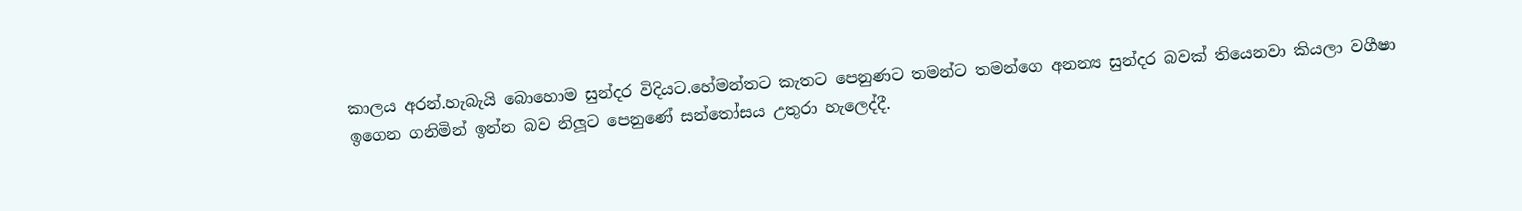කාලය අරන්.හැබැයි බොහොම සුන්දර විදියට.හේමන්තට කැතට පෙනුණට තමන්ට තමන්ගෙ අනන්‍ය සුන්දර බවක් තියෙනවා කියලා වගීෂා ඉගෙන ගනිමින් ඉන්න බව නිලූට පෙනුණේ සන්තෝසය උතුරා හැලෙද්දී.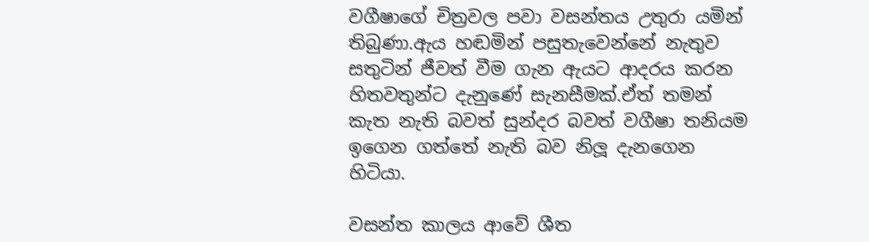වගීෂාගේ චිත්‍රවල පවා වසන්තය උතුරා යමින් තිබුණා.ඇය හඬමින් පසුතැවෙන්නේ නැතුව සතුටින් ජීවත් වීම ගැන ඇයට ආදරය කරන හිතවතුන්ට දැනුණේ සැනසීමක්.ඒත් තමන් කැත නැති බවත් සුන්දර බවත් වගීෂා තනියම ඉගෙන ගත්තේ නැති බව නිලූ දැනගෙන හිටියා.

වසන්ත කාලය ආවේ ශීත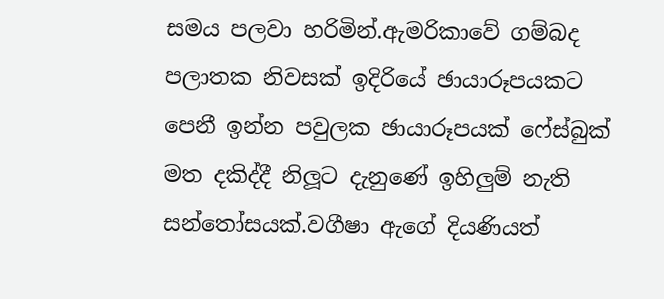සමය පලවා හරිමින්.ඇමරිකාවේ ගම්බද පලාතක නිවසක් ඉදිරියේ ඡායාරූපයකට පෙනී ඉන්න පවුලක ඡායාරූපයක් ෆේස්බුක් මත දකිද්දී නිලූට දැනුණේ ඉහිලුම් නැති සන්තෝසයක්.වගීෂා ඇගේ දියණියත්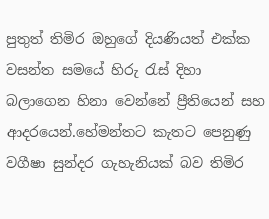පුතුත් තිමිර ඔහුගේ දියණියත් එක්ක වසන්ත සමයේ හිරු රැස් දිහා බලාගෙන හිනා වෙන්නේ ප්‍රීතියෙන් සහ ආදරයෙන්.හේමන්තට කැතට පෙනුණු වගීෂා සුන්දර ගැහැනියක් බව තිමිර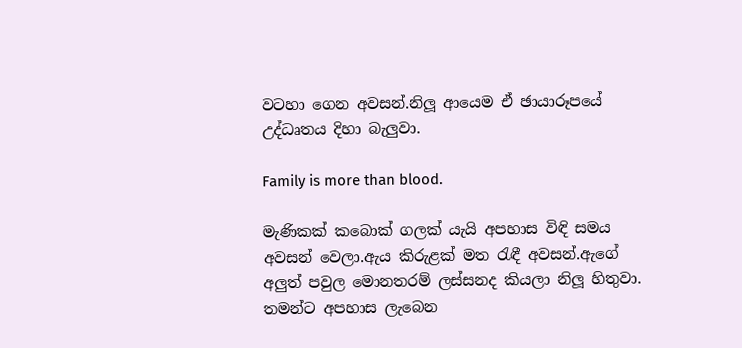වටහා ගෙන අවසන්.නිලූ ආයෙම ඒ ඡායාරූපයේ උද්ධෘතය දිහා බැලුවා.

Family is more than blood.

මැණිකක් කබොක් ගලක් යැයි අපහාස විඳි සමය අවසන් වෙලා.ඇය කිරුළක් මත රැඳී අවසන්.ඇගේ අලුත් පවුල මොනතරම් ලස්සනද කියලා නිලූ හිතුවා.
තමන්ට අපහාස ලැබෙන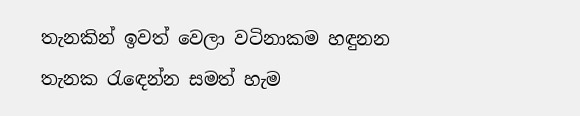තැනකින් ඉවත් වෙලා වටිනාකම හඳුනන තැනක රැඳෙන්න සමත් හැම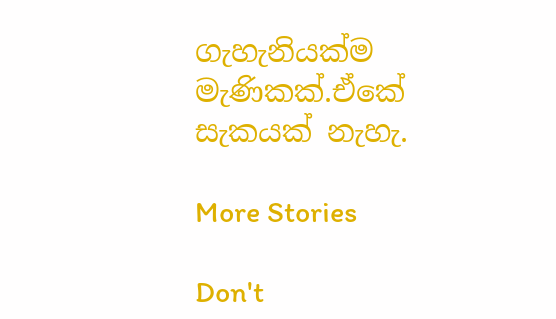ගැහැනියක්ම මැණිකක්.ඒකේ සැකයක් නැහැ.

More Stories

Don't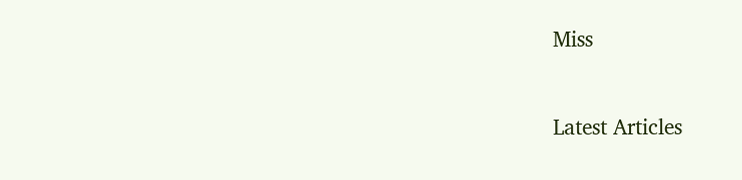Miss


Latest Articles